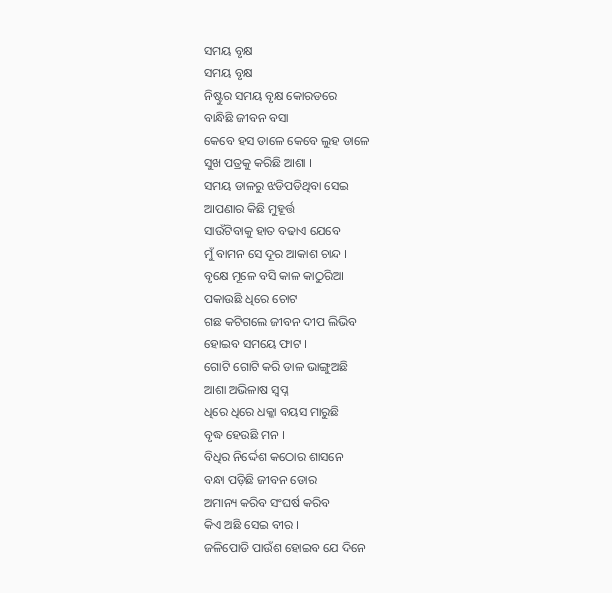ସମୟ ବୃକ୍ଷ
ସମୟ ବୃକ୍ଷ
ନିଷ୍ଟୁର ସମୟ ବୃକ୍ଷ କୋରଡରେ
ବାନ୍ଧିଛି ଜୀବନ ବସା
କେବେ ହସ ଡାଳେ କେବେ ଲୁହ ଡାଳେ
ସୁଖ ପତ୍ରକୁ କରିଛି ଆଶା ।
ସମୟ ଡାଳରୁ ଝଡିପଡିଥିବା ସେଇ
ଆପଣାର କିଛି ମୁହୂର୍ତ୍ତ
ସାଉଁଟିବାକୁ ହାତ ବଢାଏ ଯେବେ
ମୁଁ ବାମନ ସେ ଦୂର ଆକାଶ ଚାନ୍ଦ ।
ବୃକ୍ଷେ ମୂଳେ ବସି କାଳ କାଠୁରିଆ
ପକାଉଛି ଧିରେ ଚୋଟ
ଗଛ କଟିଗଲେ ଜୀବନ ଦୀପ ଲିଭିବ
ହୋଇବ ସମୟେ ଫାଟ ।
ଗୋଟି ଗୋଟି କରି ଡାଳ ଭାଙ୍ଗୁଅଛି
ଆଶା ଅଭିଳାଷ ସ୍ବପ୍ନ
ଧିରେ ଧିରେ ଧକ୍କା ବୟସ ମାରୁଛି
ବୃଦ୍ଧ ହେଉଛି ମନ ।
ବିଧିର ନିର୍ଦ୍ଦେଶ କଠୋର ଶାସନେ
ବନ୍ଧା ପଡ଼ିଛି ଜୀବନ ଡୋର
ଅମାନ୍ୟ କରିବ ସଂଘର୍ଷ କରିବ
କିଏ ଅଛି ସେଇ ବୀର ।
ଜଳିପୋଡି ପାଉଁଶ ହୋଇବ ଯେ ଦିନେ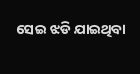ସେଇ ଝଡି ଯାଇଥିବା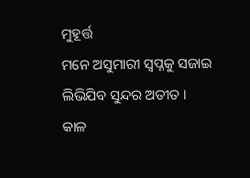ମୁହୂର୍ତ୍ତ
ମନେ ଅସୁମାରୀ ସ୍ବପ୍ନକୁ ସଜାଇ
ଲିଭିଯିବ ସୁନ୍ଦର ଅତୀତ ।
କାଳ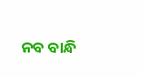ନବ ବାନ୍ଧି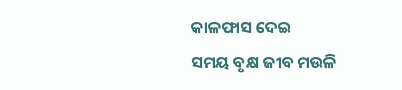କାଳଫାସ ଦେଇ
ସମୟ ବୃକ୍ଷ ଜୀବ ମଉଳି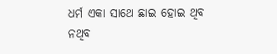ଧର୍ମ ଏକା ସାଥେ ଛାଇ ହୋଇ ଥିବ
ନଥିବ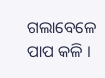ଗଲାବେଳେ ପାପ କଳି ।